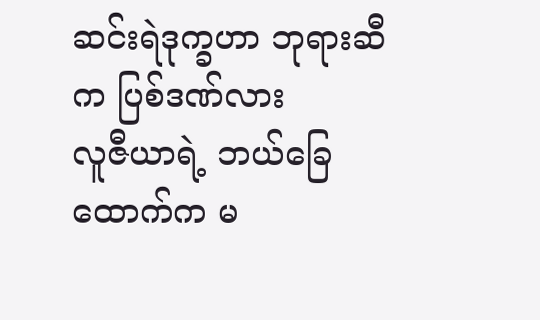ဆင်းရဲဒုက္ခဟာ ဘုရားဆီက ပြစ်ဒဏ်လား
လူဇီယာရဲ့ ဘယ်ခြေထောက်က မ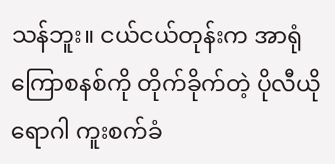သန်ဘူး။ ငယ်ငယ်တုန်းက အာရုံကြောစနစ်ကို တိုက်ခိုက်တဲ့ ပိုလီယိုရောဂါ ကူးစက်ခံ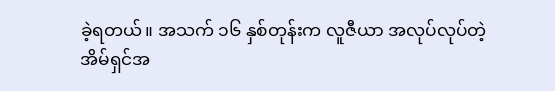ခဲ့ရတယ်။ အသက် ၁၆ နှစ်တုန်းက လူဇီယာ အလုပ်လုပ်တဲ့ အိမ်ရှင်အ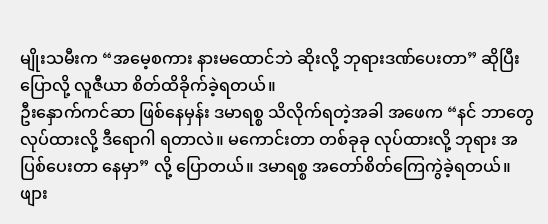မျိုးသမီးက “အမေ့စကား နားမထောင်ဘဲ ဆိုးလို့ ဘုရားဒဏ်ပေးတာ” ဆိုပြီး ပြောလို့ လူဇီယာ စိတ်ထိခိုက်ခဲ့ရတယ်။
ဦးနှောက်ကင်ဆာ ဖြစ်နေမှန်း ဒမာရစ္စ သိလိုက်ရတဲ့အခါ အဖေက “နင် ဘာတွေ လုပ်ထားလို့ ဒီရောဂါ ရတာလဲ။ မကောင်းတာ တစ်ခုခု လုပ်ထားလို့ ဘုရား အပြစ်ပေးတာ နေမှာ” လို့ ပြောတယ်။ ဒမာရစ္စ အတော်စိတ်ကြေကွဲခဲ့ရတယ်။
ဖျား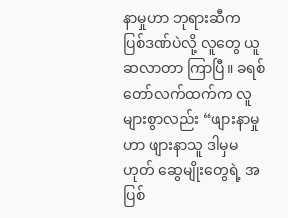နာမှုဟာ ဘုရားဆီက ပြစ်ဒဏ်ပဲလို့ လူတွေ ယူဆလာတာ ကြာပြီ။ ခရစ်တော်လက်ထက်က လူများစွာလည်း “ဖျားနာမှုဟာ ဖျားနာသူ ဒါမှမဟုတ် ဆွေမျိုးတွေရဲ့ အပြစ်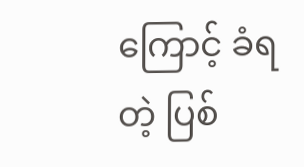ကြောင့် ခံရတဲ့ ပြစ်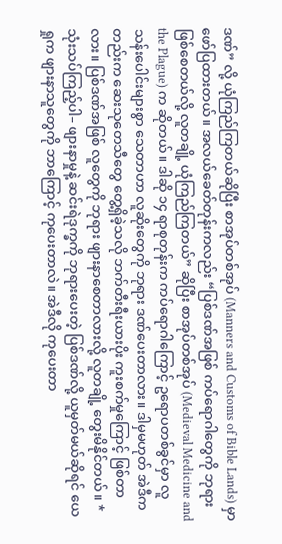ဒဏ်” လို့ ယုံကြည်ကြတယ်ဆိုပြီး စာအုပ်တစ်အုပ် (Manners and Customs of Bible Lands) မှာ ဖော်ပြထားတယ်။ အလယ်ခေတ်တုန်းကလည်း “ပြစ်ဒဏ်အဖြစ် ကပ်ရောဂါတွေကို ဘုရားဖြစ်စေတယ်လို့ လူတချို့ ယုံကြည်ကြတယ်” ဆိုပြီး စာအုပ်တစ်အုပ် (Medieval Medicine and the Plague) က ဆိုတယ်။ ဒါဆို ၁၄ ရာစုတုန်းက ကပ်ရောဂါကြောင့် ဥရောပတစ်ခွင်မှာ လူသန်းပေါင်းများစွာ သေတာဟာ လူဆိုးတွေကို ဘုရား ဒဏ်ပေးတာလား။ ဒါမှမဟုတ် အဲဒီကတည်းက ဆေးသုတေသီတွေ တွေ့ရှိခဲ့သလို ဘက်တီးရီးယားပိုး ကူးစက်မှုကြောင့် ဖြစ်တာလား။ ပြစ်ဒဏ်အဖြစ် လူတွေကို ဘုရား ဖျားနာစေတာလားလို့ လူတချို့ တွေးမိနိုင်တယ်။ *
သုံးသပ်ကြည့်ပါ– ဖျားနာမှုနဲ့ ဆင်းရဲဒုက္ခကို ဘုရားပေးတဲ့ ပြစ်ဒဏ်လို့ ယူမှတ်မယ်ဆိုရင် ယေရှုက ဖျားနာသူတွေကို ဘာကြောင့် ကုပေးတာလဲ။ အဲဒီလို ကုပေးတာ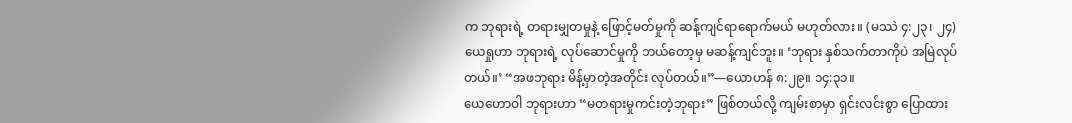က ဘုရားရဲ့ တရားမျှတမှုနဲ့ ဖြောင့်မတ်မှုကို ဆန့်ကျင်ရာရောက်မယ် မဟုတ်လား။ (မဿဲ ၄:၂၃၊ ၂၄) ယေရှုဟာ ဘုရားရဲ့ လုပ်ဆောင်မှုကို ဘယ်တော့မှ မဆန့်ကျင်ဘူး။ ‘ဘုရား နှစ်သက်တာကိုပဲ အမြဲလုပ်တယ်။’ “အဖဘုရား မိန့်မှာတဲ့အတိုင်း လုပ်တယ်။”—ယောဟန် ၈:၂၉။ ၁၄:၃၁။
ယေဟောဝါ ဘုရားဟာ “မတရားမှုကင်းတဲ့ဘုရား” ဖြစ်တယ်လို့ ကျမ်းစာမှာ ရှင်းလင်းစွာ ပြောထား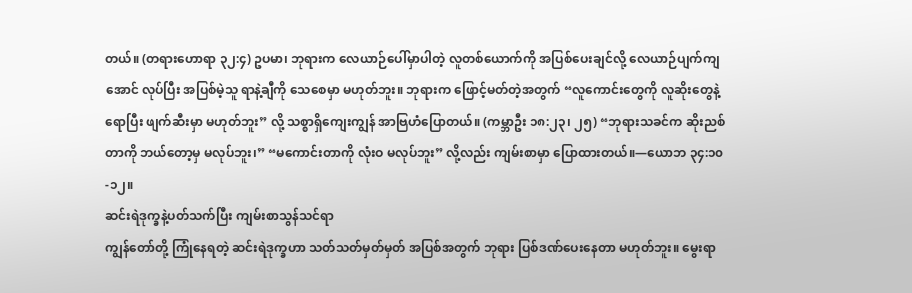တယ်။ (တရားဟောရာ ၃၂:၄) ဥပမာ၊ ဘုရားက လေယာဉ်ပေါ်မှာပါတဲ့ လူတစ်ယောက်ကို အပြစ်ပေးချင်လို့ လေယာဉ်ပျက်ကျအောင် လုပ်ပြီး အပြစ်မဲ့သူ ရာနဲ့ချီကို သေစေမှာ မဟုတ်ဘူး။ ဘုရားက ဖြောင့်မတ်တဲ့အတွက် “လူကောင်းတွေကို လူဆိုးတွေနဲ့ရောပြီး ဖျက်ဆီးမှာ မဟုတ်ဘူး” လို့ သစ္စာရှိကျေးကျွန် အာဗြဟံပြောတယ်။ (ကမ္ဘာဦး ၁၈:၂၃၊ ၂၅) “ဘုရားသခင်က ဆိုးညစ်တာကို ဘယ်တော့မှ မလုပ်ဘူး၊” “မကောင်းတာကို လုံးဝ မလုပ်ဘူး” လို့လည်း ကျမ်းစာမှာ ပြောထားတယ်။—ယောဘ ၃၄:၁၀-၁၂။
ဆင်းရဲဒုက္ခနဲ့ပတ်သက်ပြီး ကျမ်းစာသွန်သင်ရာ
ကျွန်တော်တို့ ကြုံနေရတဲ့ ဆင်းရဲဒုက္ခဟာ သတ်သတ်မှတ်မှတ် အပြစ်အတွက် ဘုရား ပြစ်ဒဏ်ပေးနေတာ မဟုတ်ဘူး။ မွေးရာ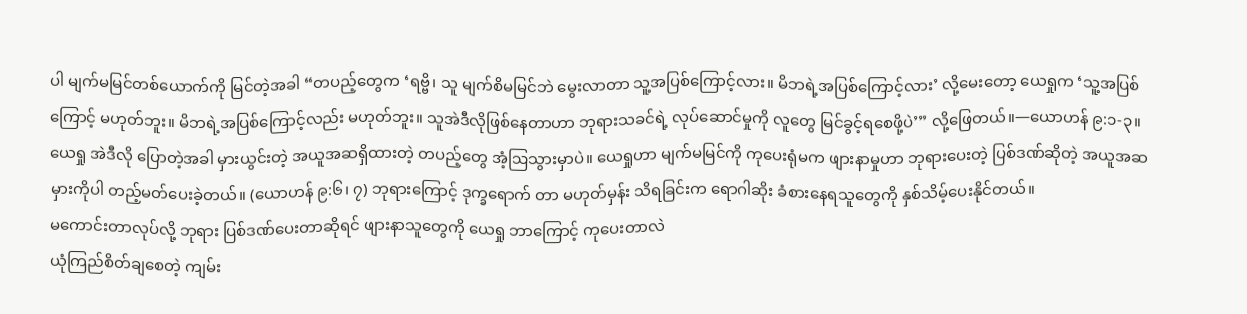ပါ မျက်မမြင်တစ်ယောက်ကို မြင်တဲ့အခါ “တပည့်တွေက ‘ရဗ္ဗိ၊ သူ မျက်စိမမြင်ဘဲ မွေးလာတာ သူ့အပြစ်ကြောင့်လား။ မိဘရဲ့အပြစ်ကြောင့်လား’ လို့မေးတော့ ယေရှုက ‘သူ့အပြစ်ကြောင့် မဟုတ်ဘူး။ မိဘရဲ့အပြစ်ကြောင့်လည်း မဟုတ်ဘူး။ သူအဲဒီလိုဖြစ်နေတာဟာ ဘုရားသခင်ရဲ့ လုပ်ဆောင်မှုကို လူတွေ မြင်ခွင့်ရစေဖို့ပဲ’” လို့ဖြေတယ်။—ယောဟန် ၉:၁-၃။
ယေရှု အဲဒီလို ပြောတဲ့အခါ မှားယွင်းတဲ့ အယူအဆရှိထားတဲ့ တပည့်တွေ အံ့ဩသွားမှာပဲ။ ယေရှုဟာ မျက်မမြင်ကို ကုပေးရုံမက ဖျားနာမှုဟာ ဘုရားပေးတဲ့ ပြစ်ဒဏ်ဆိုတဲ့ အယူအဆမှားကိုပါ တည့်မတ်ပေးခဲ့တယ်။ (ယောဟန် ၉:၆၊ ၇) ဘုရားကြောင့် ဒုက္ခရောက် တာ မဟုတ်မှန်း သိရခြင်းက ရောဂါဆိုး ခံစားနေရသူတွေကို နှစ်သိမ့်ပေးနိုင်တယ်။
မကောင်းတာလုပ်လို့ ဘုရား ပြစ်ဒဏ်ပေးတာဆိုရင် ဖျားနာသူတွေကို ယေရှု ဘာကြောင့် ကုပေးတာလဲ
ယုံကြည်စိတ်ချစေတဲ့ ကျမ်း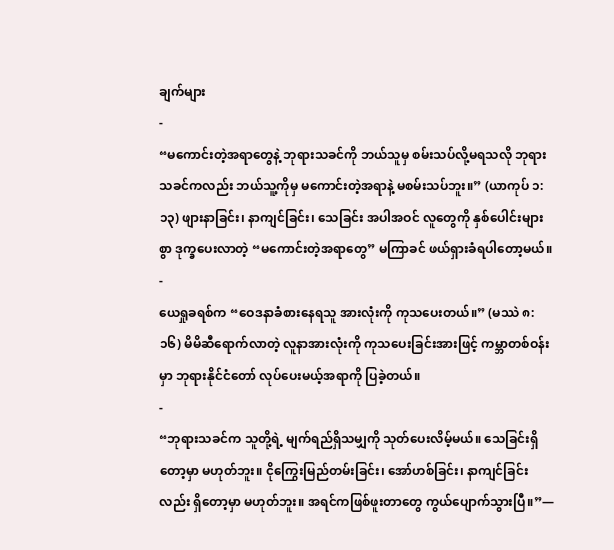ချက်များ
-
“မကောင်းတဲ့အရာတွေနဲ့ ဘုရားသခင်ကို ဘယ်သူမှ စမ်းသပ်လို့မရသလို ဘုရားသခင်ကလည်း ဘယ်သူ့ကိုမှ မကောင်းတဲ့အရာနဲ့ မစမ်းသပ်ဘူး။” (ယာကုပ် ၁:၁၃) ဖျားနာခြင်း၊ နာကျင်ခြင်း၊ သေခြင်း အပါအဝင် လူတွေကို နှစ်ပေါင်းများစွာ ဒုက္ခပေးလာတဲ့ “မကောင်းတဲ့အရာတွေ” မကြာခင် ဖယ်ရှားခံရပါတော့မယ်။
-
ယေရှုခရစ်က “ဝေဒနာခံစားနေရသူ အားလုံးကို ကုသပေးတယ်။” (မဿဲ ၈:၁၆) မိမိဆီရောက်လာတဲ့ လူနာအားလုံးကို ကုသပေးခြင်းအားဖြင့် ကမ္ဘာတစ်ဝန်းမှာ ဘုရားနိုင်ငံတော် လုပ်ပေးမယ့်အရာကို ပြခဲ့တယ်။
-
“ဘုရားသခင်က သူတို့ရဲ့ မျက်ရည်ရှိသမျှကို သုတ်ပေးလိမ့်မယ်။ သေခြင်းရှိတော့မှာ မဟုတ်ဘူး။ ငိုကြွေးမြည်တမ်းခြင်း၊ အော်ဟစ်ခြင်း၊ နာကျင်ခြင်းလည်း ရှိတော့မှာ မဟုတ်ဘူး။ အရင်ကဖြစ်ဖူးတာတွေ ကွယ်ပျောက်သွားပြီ။”—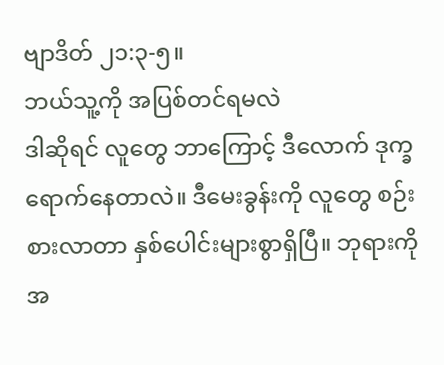ဗျာဒိတ် ၂၁:၃-၅။
ဘယ်သူ့ကို အပြစ်တင်ရမလဲ
ဒါဆိုရင် လူတွေ ဘာကြောင့် ဒီလောက် ဒုက္ခရောက်နေတာလဲ။ ဒီမေးခွန်းကို လူတွေ စဉ်းစားလာတာ နှစ်ပေါင်းများစွာရှိပြီ။ ဘုရားကို အ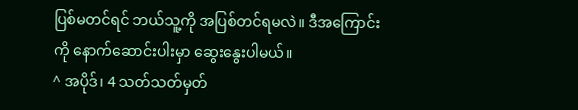ပြစ်မတင်ရင် ဘယ်သူ့ကို အပြစ်တင်ရမလဲ။ ဒီအကြောင်းကို နောက်ဆောင်းပါးမှာ ဆွေးနွေးပါမယ်။
^ အပိုဒ်၊ 4 သတ်သတ်မှတ်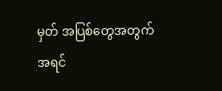မှတ် အပြစ်တွေအတွက် အရင်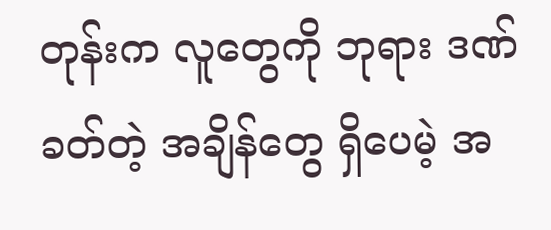တုန်းက လူတွေကို ဘုရား ဒဏ်ခတ်တဲ့ အချိန်တွေ ရှိပေမဲ့ အ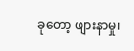ခုတော့ ဖျားနာမှု၊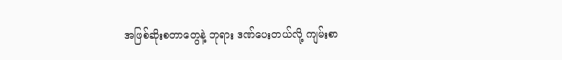အဖြစ်ဆိုးစတာတွေနဲ့ ဘုရား ဒဏ်ပေးတယ်လို့ ကျမ်းစာ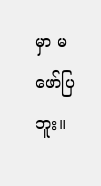မှာ မဖော်ပြဘူး။